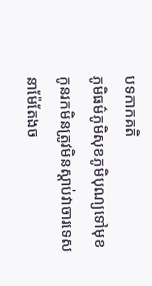បទកាកគតិ
ភូមិធម៌ភូមិសុខភូមិបុណ្យទៅមុខកូនរកមិនត្រូវមិនស្តាប់វាចារទេសនាម៉ែតែងច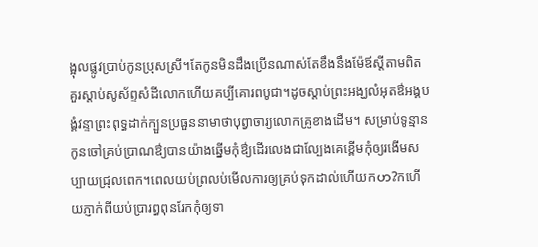ង្អុលផ្លូវប្រាប់កូនប្រុសស្រី។តែកូនមិនដឹងប្រើនណាស់តែខឹងនឹងម៉ែឪស្តីតាមពិតគួរស្តាប់សូស័ព្ទសំដីលោកហើយគប្បីគោរពបូជា។ដូចស្តាប់ព្រះអង្ឃលំអុតឳអង្គបង្គំវន្ទាព្រះពុទ្ធដាក់ក្បួនប្រធួននាមាថាបុព្វាចារ្យលោកគ្រូខាងដើម។ សម្រាប់ទូន្មានកូនចៅគ្រប់ប្រាណឳ្យបានយ៉ាងឆ្នើមកុំឳ្យដើរលេងជាល្បែងគេខ្ពើមកុំឲ្យរងើមសប្បាយជ្រុលពេក។ពេលយប់ព្រលប់មើលការឲ្យគ្រប់ទុកដាល់ហើយកဟ?កហើយភ្ញាក់ពីយប់ប្រារព្ធពុនរែកកុំឲ្យទា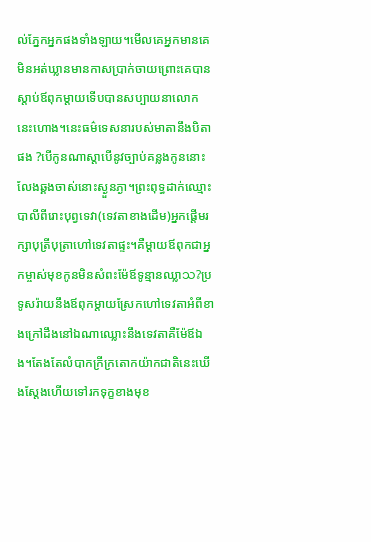ល់ភ្នែកអ្នកផងទាំងឡាយ។មើលគេអ្នកមានគេមិនអត់ឃ្លានមានកាសប្រាក់ចាយព្រោះគេបានស្តាប់ឪពុកម្តាយទើបបានសប្បាយនាលោកនេះហោង។នេះធម៌ទេសនារបស់មាតានឹងបិតាផង ?បើកូនណាស្តាបើនូវច្បាប់គន្លងកូននោះលែងឆ្គងចាស់នោះស្ងួនភ្ងា។ព្រះពុទ្ធដាក់ឈ្មោះបាលីពីរោះបុព្វទេវា(ទេវតាខាងដើម)អ្នកផ្តើមរក្សាបុត្រីបុត្រាហៅទេវតាផ្ទះ។គឺម្តាយឪពុកជាអ្នកម្ចាស់មុខកូនមិនសំពះម៉ែឪទូន្មានឈ្លាသ?ប្រទូសរ៉ាយនឹងឪពុកម្តាយស្រែកហៅទេវតាអំពីខាងក្រៅដឹងនៅឯណាឈ្លោះនឹងទេវតាគឺម៉ែឪឯង។តែងតែលំបាកក្រីក្រតោកយ៉ាកជាតិនេះឃើងស្តែងហើយទៅរកទុក្ខខាងមុខ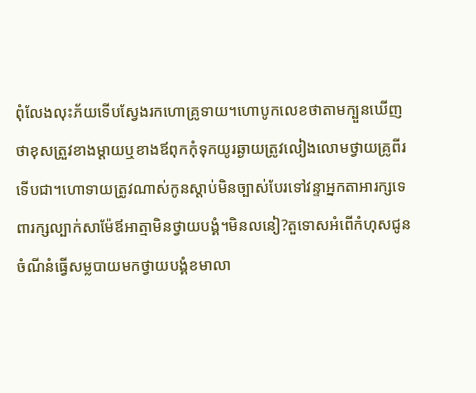ពុំលែងលុះភ័យទើបស្វែងរកហោគ្រូទាយ។ហោបូកលេខថាតាមក្បួនឃើញថាខុសត្រួវខាងម្តាយឬខាងឪពុកកុំទុកយូរឆ្ងាយត្រូវលៀងលោមថ្វាយគ្រូពីរទើបជា។ហោទាយត្រូវណាស់កូនស្តាប់មិនច្បាស់បែរទៅវន្ទាអ្នកតាអារក្សទេពារក្សល្បាក់សាម៉ែឪអាត្មាមិនថ្វាយបង្គំ។មិនលនៀ?តួទោសអំពើកំហុសជូនចំណីនំធ្វើសម្លបាយមកថ្វាយបង្គំខមាលា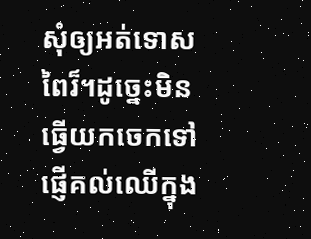សុំឲ្យអត់ទោសពៃរ៏។ដូច្នេះមិនធ្វើយកចេកទៅផ្ញើគល់ឈើក្នុង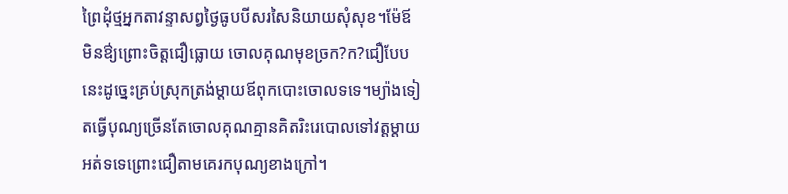ព្រៃដុំថ្មអ្នកតាវន្ទាសព្វថ្ងៃធូបបីសរសៃនិយាយសុំសុខ។ម៉ែឪមិនឳ្យព្រោះចិត្តជឿធ្លោយ ចោលគុណមុខច្រក?ក?ជឿបែបនេះដូចេ្នះគ្រប់ស្រុកត្រង់ម្តាយឪពុកបោះចោលទទេ។ម្យ៉ាងទៀតធ្វើបុណ្យច្រើនតែចោលគុណគ្មានគិតរិះរេបោលទៅវត្តម្តាយអត់ទទេព្រោះជឿតាមគេរកបុណ្យខាងក្រៅ។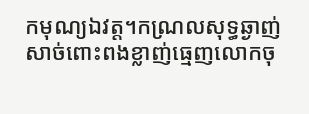កមុណ្យឯវត្ត។កណ្រលសុទ្ធឆ្ងាញ់សាច់ពោះពងខ្លាញ់ធ្មេញលោកចុ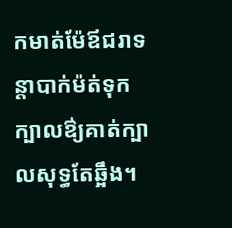កមាត់ម៉ែឪជរាទន្តាបាក់ម៉ត់ទុកក្បាលឳ្យគាត់ក្បាលសុទ្ធតែឆ្អឹង។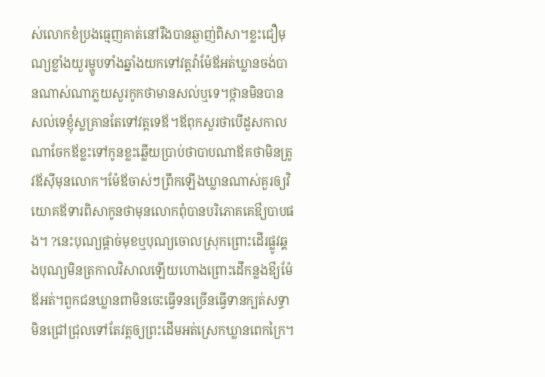ស់លោកខំប្រងធ្មេញគាត់នៅរឹងបានឆ្ងាញ់ពិសា។ខ្លះជឿមុណ្យខ្លាំងយួរម្ហូបទាំងឆ្នាំងយកទៅវត្តវ៉ាម៉ែឪអត់ឃ្លានចង់បានណាស់ណាភ្លយសួរកូកថាមានសល់ឬទេ។ថ្កានមិនបានសល់ទេខ្ញុំស្លគ្រានតែទៅវត្តទេឪ។ឪពុកសួរថាបើដួសកាលណាចែកឪខ្លះទៅកូនខ្លះឆ្លើយបា្រប់ថាបាបណាឪគថាមិនត្រូវឪស៊ីមុនលោក។ម៉ែឪចាស់ៗព្រឹកឡើងឃ្លានណាស់គួរឲ្យវិយោគឪទារពិសាកូនថាមុនលោកពុំបានបរិភោគគេឳ្យបាបផង។ ?នេះបុណ្យផ្តាច់មុខឬបុណ្យចោលស្រុកព្រោះដើរផ្លូវឆ្គងបុណ្យមិនត្រកាលវិសាលឡើយហោងព្រោះដើកន្លងឳ្យម៉ែឪអត់។ពួកជនឃ្លានពាមិនចេះធ្វើទនច្រើនធ្វើទានក្បត់សទ្ធាមិនជ្រៅជ្រុលទៅតែវត្តឲ្យព្រះដើមអត់ស្រេកឃ្លានពេកក្រៃ។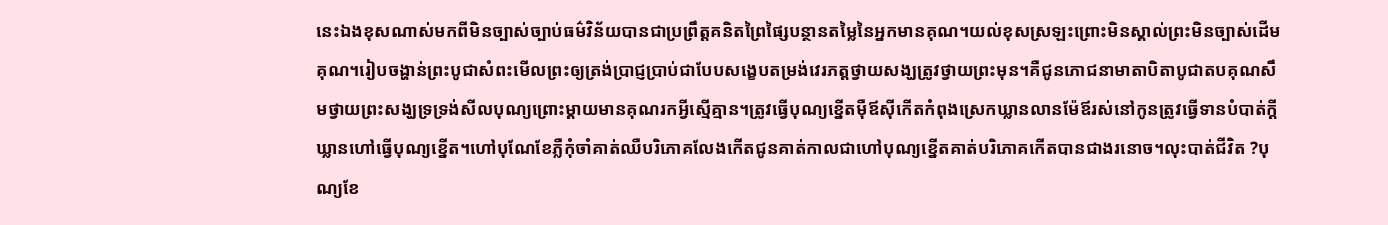នេះឯងខុសណាស់មកពីមិនច្បាស់ច្បាប់ធម៌វិន័យបានជាប្រព្រឹត្តគនិតព្រៃផ្សៃបន្ថានតម្លៃនៃអ្នកមានគុណ។យល់ខុសស្រឡះព្រោះមិនស្គាល់ព្រះមិនច្បាស់ដើមគុណ។រៀបចង្ហាន់ព្រះបូជាសំពះមើលព្រះឲ្យត្រង់ប្រាជ្ញប្រាប់ជាបែបសង្ខេបតម្រង់វេរភត្តថ្វាយសង្ឃត្រូវថ្វាយព្រះមុន។គឺជូនភោជនាមាតាបិតាបូជាតបគុណសឹមថ្វាយព្រះសង្ឃទ្រទ្រង់សីលបុណ្យព្រោះម្តាយមានគុណរកអ្វីស្មើគ្មាន។ត្រូវធ្វើបុណ្យខ្នើតម៉ឺឪស៊ីកើតកំពុងស្រេកឃ្លានលានម៉ែឪរស់នៅកូនត្រូវធ្វើទានបំបាត់ក្តីឃ្លានហៅធ្វើបុណ្យខ្នើត។ហៅបុណែខែភ្លឺកុំចាំគាត់ឈឺបរិភោគលែងកើតជូនគាត់កាលជាហៅបុណ្យខ្នើតគាត់បរិភោគកើតបានជាងរនោច។លុះបាត់ជីវិត ?បុណ្យខែ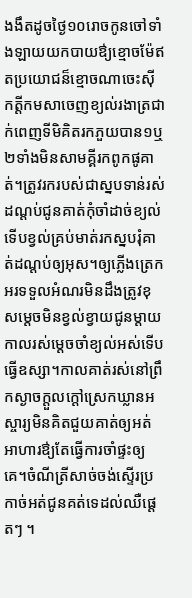ងងឹតដូចថ្ងៃ១០រោចកូនចៅទាំងឡាយយកបាយឳ្យខ្មោចម៉ែឥតប្រយោជន៏ខ្មោចណាចេះស៊ីកត្តីកមសាចេញខ្យល់រងាត្រជាក់ពេញទីមិគិតរកភួយបាន១ឬ២ទាំងមិនសាមគ្គីរកពូកផូគាត់។ត្រូវរករបស់ជាស្នបទាន់រស់ដណ្តប់ជូនគាត់កុំចាំដាច់ខ្យល់ទើបខ្វល់គ្រប់មាត់រកស្នបរុំគាត់ដណ្តប់ឲ្យអុស។ឲ្យភ្លើងត្រេកអរទទួលអំណរមិនដឹងត្រូវខុសម្តេចមិនខ្វល់ខ្វាយជូនម្តាយកាលរស់ម្តេចចាំខ្យល់អស់ទើបធ្វើឧស្សា។កាលគាត់រស់នៅព្រឹកស្ងាចក្តួលក្តៅស្រេកឃ្លានអស្ចារ្យមិនគិតជួយគាត់ឲ្យអត់អាហារឳ្យតែធ្វើការចាំផ្ទះឲ្យគេ។ចំណីត្រីសាច់ចង់ស្ទើរប្រកាច់អត់ជូនគត់ទេដល់ឈឺផ្តេតៗ ។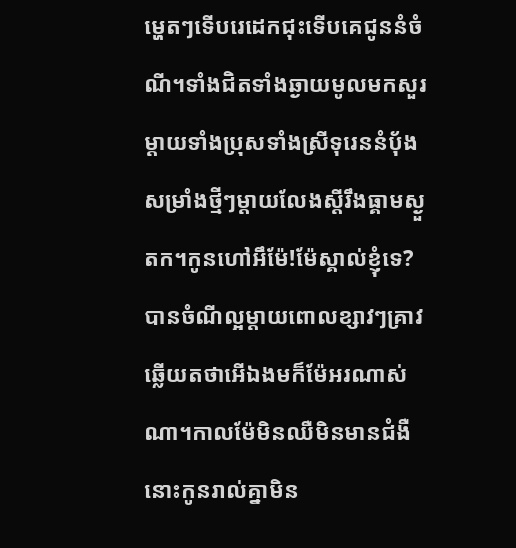ម្ហេតៗទើបរេដេកជុះទើបគេជូននំចំណី។ទាំងជិតទាំងឆ្ងាយមូលមកសួរម្តាយទាំងប្រុសទាំងស្រីទុរេននំបុ័ងសម្រាំងថ្មីៗម្តាយលែងស្តីរឹងធ្គាមស្ងួតក។កូនហៅអឹម៉ែ!ម៉ែស្គាល់ខ្ញុំទេ?បានចំណីល្អម្តាយពោលខ្សាវៗគ្រាវឆ្លើយតថាអើឯងមក៏ម៉ែអរណាស់ណា។កាលម៉ែមិនឈឺមិនមានជំងឺនោះកូនរាល់គ្នាមិន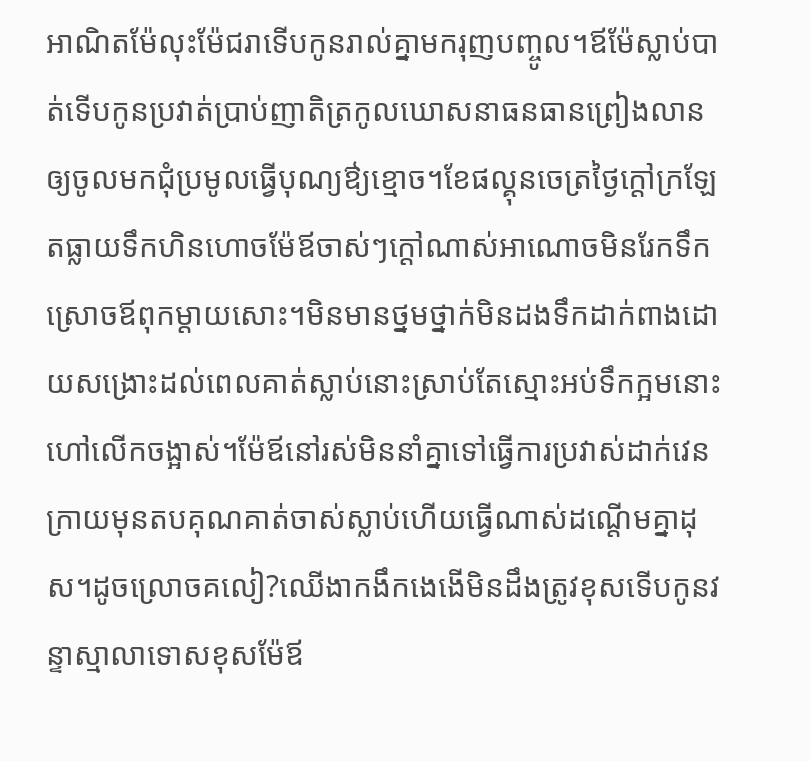អាណិតម៉ែលុះម៉ែជរាទើបកូនរាល់គ្នាមករុញបញ្ចូល។ឪម៉ែស្លាប់បាត់ទើបកូនប្រវាត់ប្រាប់ញាតិត្រកូលឃោសនាធនធានព្រៀងលានឲ្យចូលមកជុំប្រមូលធ្វើបុណ្យឳ្យខ្មោច។ខែផល្គុនចេត្រថ្ងៃក្តៅក្រឡែតធ្លាយទឹកហិនហោចម៉ែឪចាស់ៗក្តៅណាស់អាណោចមិនរែកទឹកស្រោចឪពុកម្តាយសោះ។មិនមានថ្នមថ្នាក់មិនដងទឹកដាក់ពាងដោយសង្រោះដល់ពេលគាត់ស្លាប់នោះស្រាប់តែស្មោះអប់ទឹកក្អមនោះហៅលើកចង្អាស់។ម៉ែឪនៅរស់មិននាំគ្នាទៅធ្វើការប្រវាស់ដាក់វេនក្រាយមុនតបគុណគាត់ចាស់ស្លាប់ហើយធ្វើណាស់ដណ្តើមគ្នាដុស។ដូចល្រោចគលៀ?ឈើងាកងឹកងេងើមិនដឹងត្រូវខុសទើបកូនវន្ទាស្មាលាទោសខុសម៉ែឪ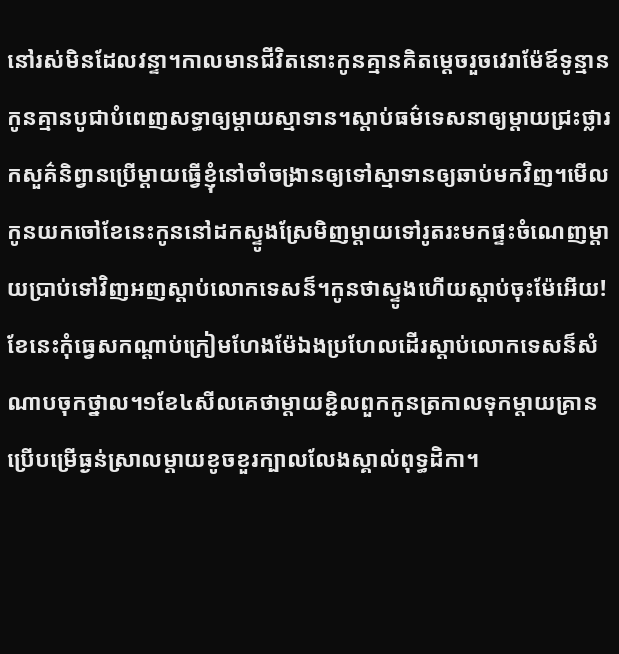នៅរស់មិនដែលវន្ទា។កាលមានជីវិតនោះកូនគ្មានគិតម្តេចរួចវេរាម៉ែឪទូន្មានកូនគ្មានបូជាបំពេញសទ្ធាឲ្យម្តាយស្មាទាន។ស្តាប់ធម៌ទេសនាឲ្យម្តាយជ្រះថ្លារកសួគ៌និព្វានប្រើម្តាយធ្វើខ្ញុំនៅចាំចង្រានឲ្យទៅស្មាទានឲ្យឆាប់មកវិញ។មើលកូនយកចៅខែនេះកូននៅដកស្ទូងស្រែមិញម្តាយទៅរូតរះមកផ្ទះចំណេញម្តាយប្រាប់ទៅវិញអញស្តាប់លោកទេសន៏។កូនថាស្ទូងហើយស្តាប់ចុះម៉ែអើយ!ខែនេះកុំធ្វេសកណ្តាប់ក្រៀមហែងម៉ែឯងប្រហែលដើរស្តាប់លោកទេសន៏សំណាបចុកថ្នាល។១ខែ៤សីលគេថាម្តាយខ្ជិលពួកកូនត្រកាលទុកម្តាយគ្រានប្រើបម្រើធ្ងន់ស្រាលម្តាយខូចខួរក្បាលលែងស្គាល់ពុទ្ធដិកា។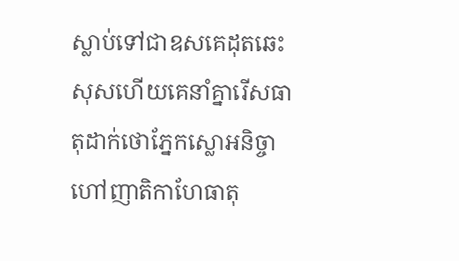ស្លាប់ទៅជាឧសគេដុតឆេះសុសហើយគេនាំគ្នារើសធាតុដាក់ថោភ្នែកស្លោអនិច្ចាហៅញាតិកាហែធាតុ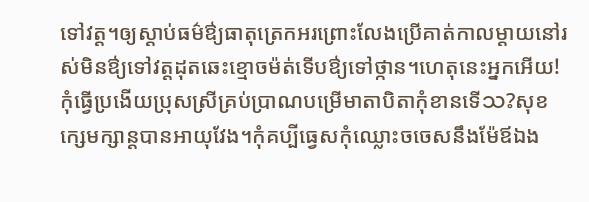ទៅវត្ត។ឲ្យស្តាប់ធម៌ឳ្យធាតុត្រេកអរព្រោះលែងប្រើគាត់កាលម្តាយនៅរស់មិនឳ្យទៅវត្តដុតឆេះខ្មោចម៉ត់ទើបឳ្យទៅថ្កាន។ហេតុនេះអ្នកអើយ!កុំធ្វើប្រងើយប្រុសស្រីគ្រប់ប្រាណបម្រើមាតាបិតាកុំខានទើသ?សុខក្សេមក្សាន្តបានអាយុវែង។កុំគប្បីធ្វេសកុំឈ្លោះចចេសនឹងម៉ែឪឯង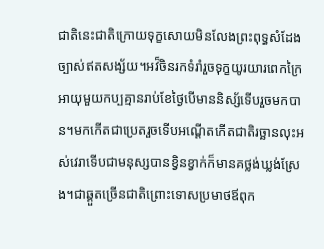ជាតិនេះជាតិក្រោយទុក្ខសោយមិនលែងព្រះពុទ្ធសំដែងច្បាស់ឥតសង្ស័យ។អវ៏ចិនរកទំរាំរួចទុក្ខយូរយារពេកក្រៃអាយុមួយកប្បគ្មានរាប់ខែថ្ងៃបើមាននិស្ស័ទើបរួចមកបាន។មកកើតជាប្រេតរួចទើបអណ្តើតកើតជាតិរច្ឆានលុះអស់វេរាទើបជាមនុស្សបានខ្វិនខ្វាក់ក៏មានគថ្លង់ឃ្លង់ស្រែង។ជាឆ្គួតច្រើនជាតិព្រោះទោសប្រមាថឪពុក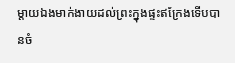ម្តាយឯងមាក់ងាយដល់ព្រះក្នុងផ្ទះឥក្រែងទើបបានចំ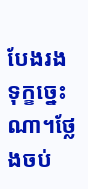បែងរងទុក្ខច្នេះណា។ថ្លែងចប់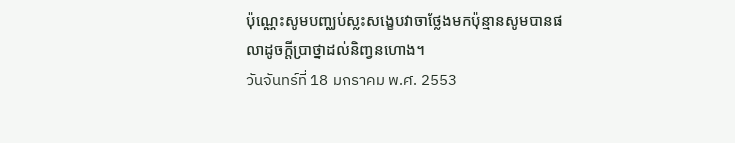ប៉ុណ្ណេះសូមបញ្ឈប់ស្លះសង្ខេបវាចាថ្លែងមកប៉ុន្មានសូមបានផលាដូចក្តីប្រាថ្នាដល់និញ្វនហោង។
วันจันทร์ที่ 18 มกราคม พ.ศ. 2553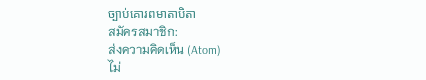ច្បាប់គោរពមាតាបិតា
สมัครสมาชิก:
ส่งความคิดเห็น (Atom)
ไม่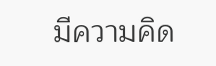มีความคิด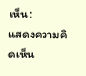เห็น:
แสดงความคิดเห็น